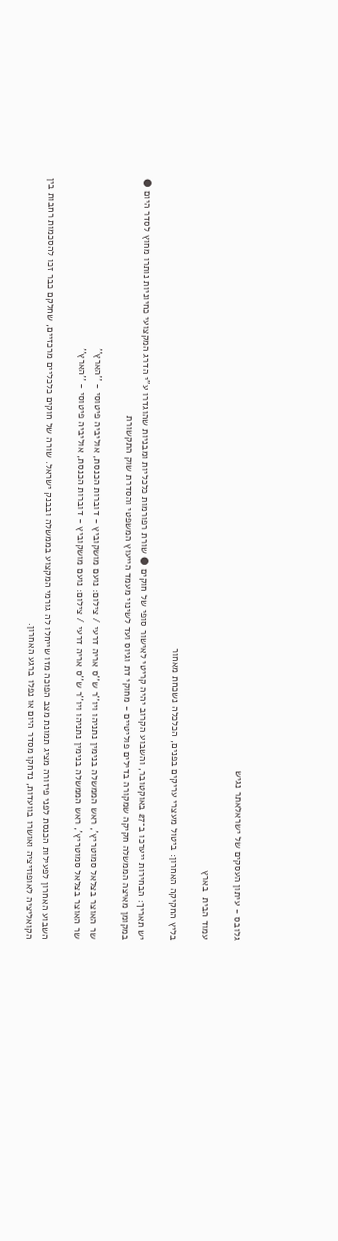גלובס - עיתון העסקים של ישראלאתר נגיש

עמוד הבית  בארץ

בליץ החקיקה האחרון: ביטול מעצרי עריקים בפנים, הכלכלה נשכחת מאחור

יש תאריך: הבחירות ייערכו ב־27 באוקטובר, והשבוע הקרוב יהיה קריטי לאישור סופי של חוקים ● שורת רפורמות כלכליות ומבניות שהוגדרו ע"י הדרג המקצועי כחיוניות נותרו מחוץ לסדר היום ● במקומן מאיצה הממשלה חקיקה שמקורה בדילים פוליטיים - מחוקי דת וגיוס ועד לשינוי מעמד הייעוץ המשפטי והסדרת שוק התקשורת

שר האוצר בצלאל סמוטריץ', ראש הממשלה בנימין נתניהו ויו''ר ש''ס אריה דרעי / צילום: נועם מושקוביץ - דוברות הכנסת, אוליביה פיטוסי - ''הארץ''
שר האוצר בצלאל סמוטריץ', ראש הממשלה בנימין נתניהו ויו''ר ש''ס אריה דרעי / צילום: נועם מושקוביץ - דוברות הכנסת, אוליביה פיטוסי - ''הארץ''

השבוע האחרון לפעילות הכנסת לפני פיזורה מציג תמונת מצב הפוכה מזו שייחלו לה גורמי המקצוע בממשלה ובבנק ישראל. שורה של חוקים כלכליים מרכזיים, שחלקם כבר זכו להסכמות רחבות בין הקואליציה לאופוזיציה ואושרו בוועדות, נדחקו מסדר היום או נפלו ברגע האחרון.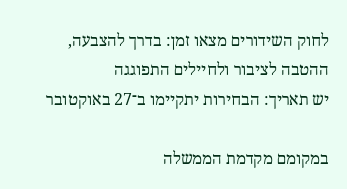לחוק השידורים מצאו זמן: בדרך להצבעה, ההטבה לציבור ולחיילים התפוגגה
יש תאריך: הבחירות יתקיימו ב־27 באוקטובר

במקומם מקדמת הממשלה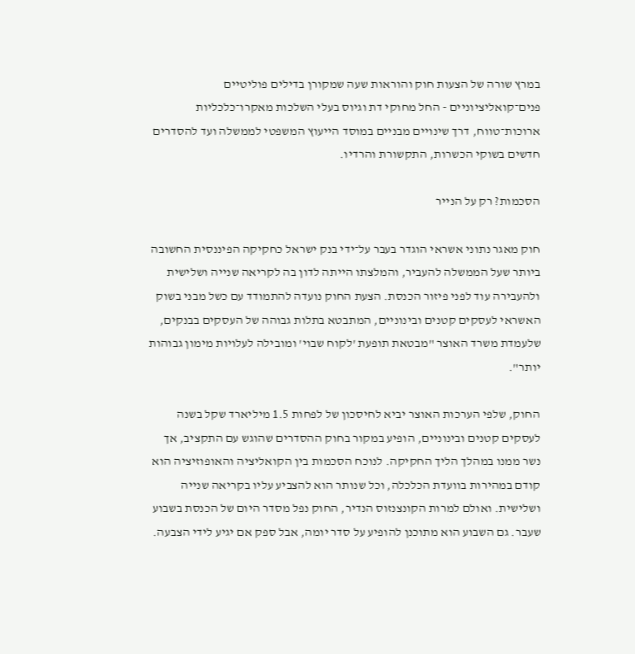במרץ שורה של הצעות חוק והוראות שעה שמקורן בדילים פוליטיים פנים־קואליציוניים - החל מחוקי דת וגיוס בעלי השלכות מאקרו־כלכליות ארוכות־טווח, דרך שינויים מבניים במוסד הייעוץ המשפטי לממשלה ועד להסדרים חדשים בשוקי הכשרות, התקשורת והרדיו.

הסכמות? רק על הנייר

חוק מאגר נתוני אשראי הוגדר בעבר על־ידי בנק ישראל כחקיקה הפיננסית החשובה ביותר שעל הממשלה להעביר, והמלצתו הייתה לדון בה לקריאה שנייה ושלישית ולהעבירה עוד לפני פיזור הכנסת. הצעת החוק נועדה להתמודד עם כשל מבני בשוק האשראי לעסקים קטנים ובינוניים, המתבטא בתלות גבוהה של העסקים בבנקים, שלעמדת משרד האוצר "מבטאת תופעת 'לקוח שבוי' ומובילה לעלויות מימון גבוהות יותר".

החוק, שלפי הערכות האוצר יביא לחיסכון של לפחות 1.5 מיליארד שקל בשנה לעסקים קטנים ובינוניים, הופיע במקור בחוק ההסדרים שהוגש עם התקציב, אך נשר ממנו במהלך הליך החקיקה. לנוכח הסכמות בין הקואליציה והאופוזיציה הוא קודם במהירות בוועדת הכלכלה, וכל שנותר הוא להצביע עליו בקריאה שנייה ושלישית. ואולם למרות הקונצנזוס הנדיר, החוק נפל מסדר היום של הכנסת בשבוע שעבר. גם השבוע הוא מתוכנן להופיע על סדר יומה, אבל ספק אם יגיע לידי הצבעה.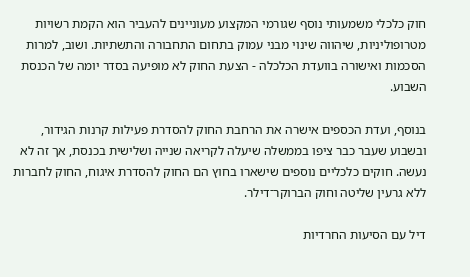חוק כלכלי משמעותי נוסף שגורמי המקצוע מעוניינים להעביר הוא הקמת רשויות מטרופוליניות, שיהווה שינוי מבני עמוק בתחום התחבורה והתשתיות. ושוב, למרות הסכמות ואישורה בוועדת הכלכלה - הצעת החוק לא מופיעה בסדר יומה של הכנסת השבוע.

בנוסף, ועדת הכספים אישרה את הרחבת החוק להסדרת פעילות קרנות הגידור, ובשבוע שעבר כבר ציפו בממשלה שיעלה לקריאה שנייה ושלישית בכנסת, אך זה לא נעשה. חוקים כלכליים נוספים שישארו בחוץ הם החוק להסדרת איגוח, החוק לחברות ללא גרעין שליטה וחוק הברוקר־דילר.

דיל עם הסיעות החרדיות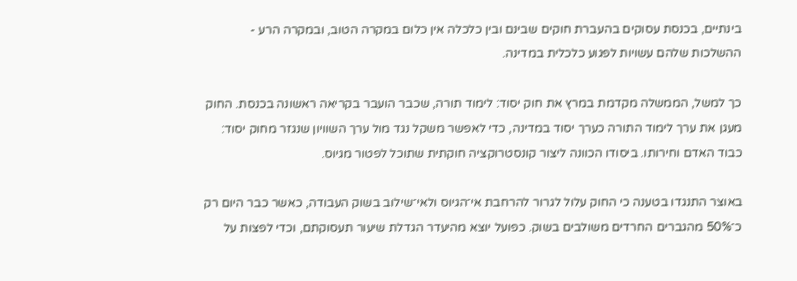בינתיים, בכנסת עסוקים בהעברת חוקים שבינם ובין כלכלה אין כלום במקרה הטוב, ובמקרה הרע - ההשלכות שלהם עשויות לפגוע כלכלית במדינה.

כך למשל, הממשלה מקדמת במרץ את חוק יסוד: לימוד תורה, שכבר הועבר בקריאה ראשונה בכנסת. החוק מעגן את ערך לימוד התורה כערך יסוד במדינה, כדי לאפשר משקל נגד מול ערך השוויון שנגזר מחוק יסוד: כבוד האדם וחירותו. ביסודו הכוונה ליצור קונסטרוקציה חוקתית שתוכל לפטור מגיוס.

באוצר התנגדו בטענה כי החוק עלול לגרור להרחבת אי־הגיוס ולאי־שילוב בשוק העבודה, כאשר כבר היום רק כ־50% מהגברים החרדים משולבים בשוק. כפועל יוצא מהיעדר הגדלת שיעור תעסוקתם, וכדי לפצות על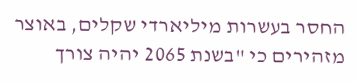החסר בעשרות מיליארדי שקלים, באוצר מזהירים כי "בשנת 2065 יהיה צורך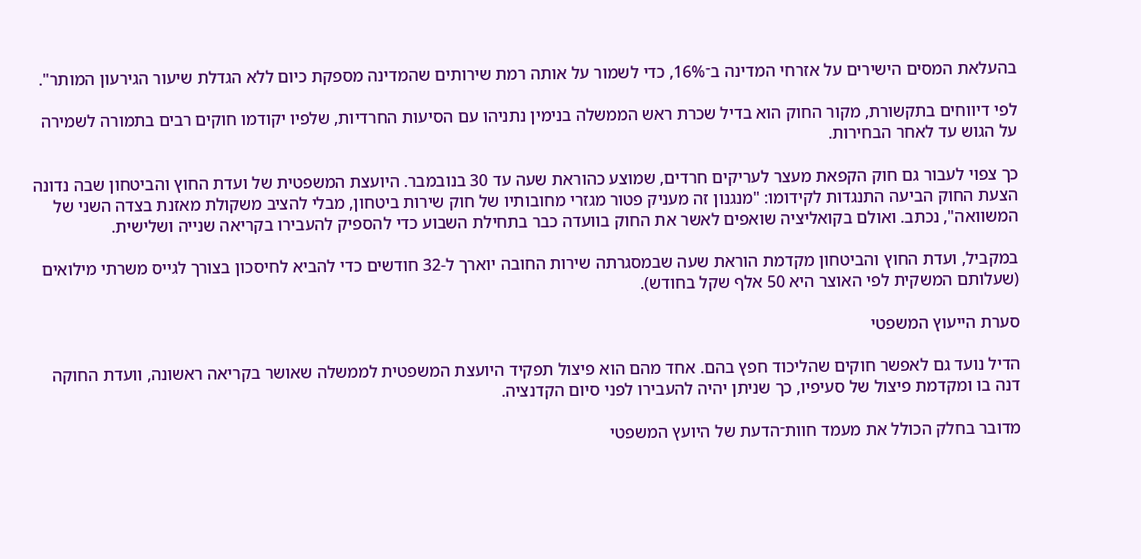בהעלאת המסים הישירים על אזרחי המדינה ב־16%, כדי לשמור על אותה רמת שירותים שהמדינה מספקת כיום ללא הגדלת שיעור הגירעון המותר".

לפי דיווחים בתקשורת, מקור החוק הוא בדיל שכרת ראש הממשלה בנימין נתניהו עם הסיעות החרדיות, שלפיו יקודמו חוקים רבים בתמורה לשמירה על הגוש עד לאחר הבחירות.

כך צפוי לעבור גם חוק הקפאת מעצר לעריקים חרדים, שמוצע כהוראת שעה עד 30 בנובמבר. היועצת המשפטית של ועדת החוץ והביטחון שבה נדונה הצעת החוק הביעה התנגדות לקידומו: "מנגנון זה מעניק פטור מגזרי מחובותיו של חוק שירות ביטחון, מבלי להציב משקולת מאזנת בצדה השני של המשוואה", נכתב. ואולם בקואליציה שואפים לאשר את החוק בוועדה כבר בתחילת השבוע כדי להספיק להעבירו בקריאה שנייה ושלישית.

במקביל, ועדת החוץ והביטחון מקדמת הוראת שעה שבמסגרתה שירות החובה יוארך ל-32 חודשים כדי להביא לחיסכון בצורך לגייס משרתי מילואים (שעלותם המשקית לפי האוצר היא 50 אלף שקל בחודש).

סערת הייעוץ המשפטי

הדיל נועד גם לאפשר חוקים שהליכוד חפץ בהם. אחד מהם הוא פיצול תפקיד היועצת המשפטית לממשלה שאושר בקריאה ראשונה, וועדת החוקה דנה בו ומקדמת פיצול של סעיפיו, כך שניתן יהיה להעבירו לפני סיום הקדנציה.

מדובר בחלק הכולל את מעמד חוות־הדעת של היועץ המשפטי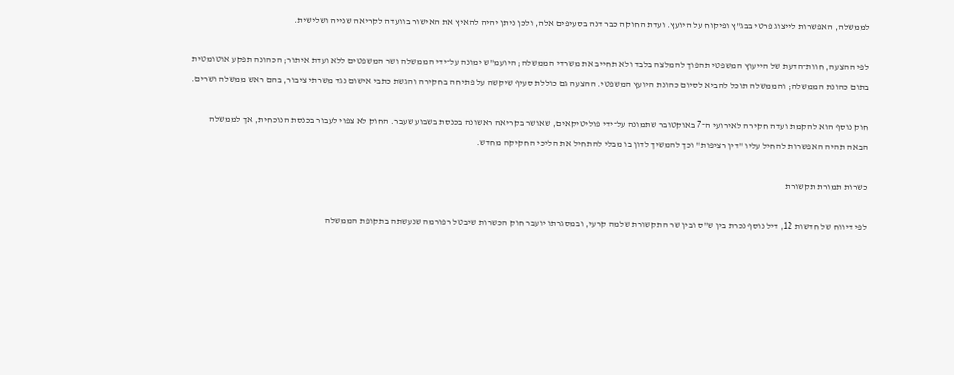לממשלה, האפשרות לייצוג פרטי בבג"ץ ופיקוח על היועץ. ועדת החוקה כבר דנה בסעיפים אלה, ולכן ניתן יהיה להאיץ את האישור בוועדה לקריאה שנייה ושלישית.

לפי ההצעה, חוות־הדעת של הייעוץ המשפטי תהפוך להמלצה בלבד ולא תחייב את משרדי הממשלה; היועמ"ש ימונה על־ידי הממשלה ושר המשפטים ללא ועדת איתור; הכהונה תפקע אוטומטית בתום כהונת הממשלה; והממשלה תוכל להביא לסיום כהונת היועץ המשפטי. ההצעה גם כוללת סעיף שיקשה על פתיחה בחקירה והגשת כתבי אישום נגד משרתי ציבור, בהם ראש ממשלה ושרים.

חוק נוסף הוא להקמת ועדה חקירה לאירועי ה־7 באוקטובר שתמונה על־ידי פוליטיקאים, שאושר בקריאה ראשונה בכנסת בשבוע שעבר. החוק לא צפוי לעבור בכנסת הנוכחית, אך לממשלה הבאה תהיה האפשרות להחיל עליו "דין רציפות" וכך להמשיך לדון בו מבלי להתחיל את הליכי החקיקה מחדש.

כשרות תמורת תקשורת

לפי דיווח של חדשות 12, דיל נוסף נכרת בין ש"ס ובין שר התקשורת שלמה קרעי, ובמסגרתו יועבר חוק הכשרות שיבטל רפורמה שנעשתה בתקופת הממשלה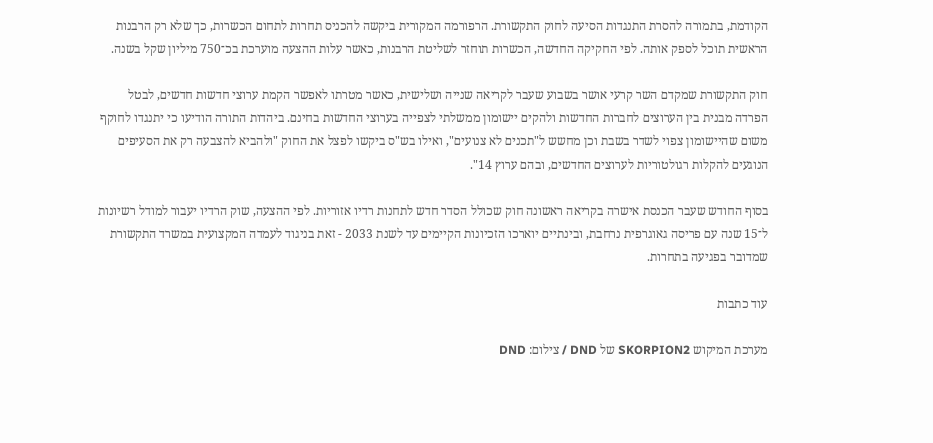הקודמת, בתמורה להסרת התנגדות הסיעה לחוק התקשורת. הרפורמה המקורית ביקשה להכניס תחרות לתחום הכשרות, כך שלא רק הרבנות הראשית תוכל לספק אותה. לפי החקיקה החדשה, הכשרות תוחזר לשליטת הרבנות, כאשר עלות ההצעה מוערכת בכ־750 מיליון שקל בשנה.

חוק התקשורת שמקדם השר קרעי אושר בשבוע שעבר לקריאה שנייה ושלישית, כאשר מטרתו לאפשר הקמת ערוצי חדשות חדשים, לבטל הפרדה מבנית בין הערוצים לחברות החדשות ולהקים יישומון ממשלתי לצפייה בערוצי החדשות בחינם. ביהדות התורה הודיעו כי יתנגדו לחוקף משום שהיישומון צפוי לשדר בשבת וכן מחשש ל"תכנים לא צנועים", ואילו בש"ס ביקשו לפצל את החוק "ולהביא להצבעה רק את הסעיפים הנוגעים להקלות רגולטוריות לערוצים החדשים, ובהם ערוץ 14".

בסוף החודש שעבר הכנסת אישרה בקריאה ראשונה חוק שכולל הסדר חדש לתחנות רדיו אזוריות. לפי ההצעה, שוק הרדיו יעבור למודל רשיונות ל־15 שנה עם פריסה גאוגרפית נרחבת, ובינתיים יוארכו הזכיונות הקיימים עד לשנת 2033 - זאת בניגוד לעמדה המקצועית במשרד התקשורת שמדובר בפגיעה בתחרות.

עוד כתבות

מערכת המיקוש SKORPION2 של DND / צילום: DND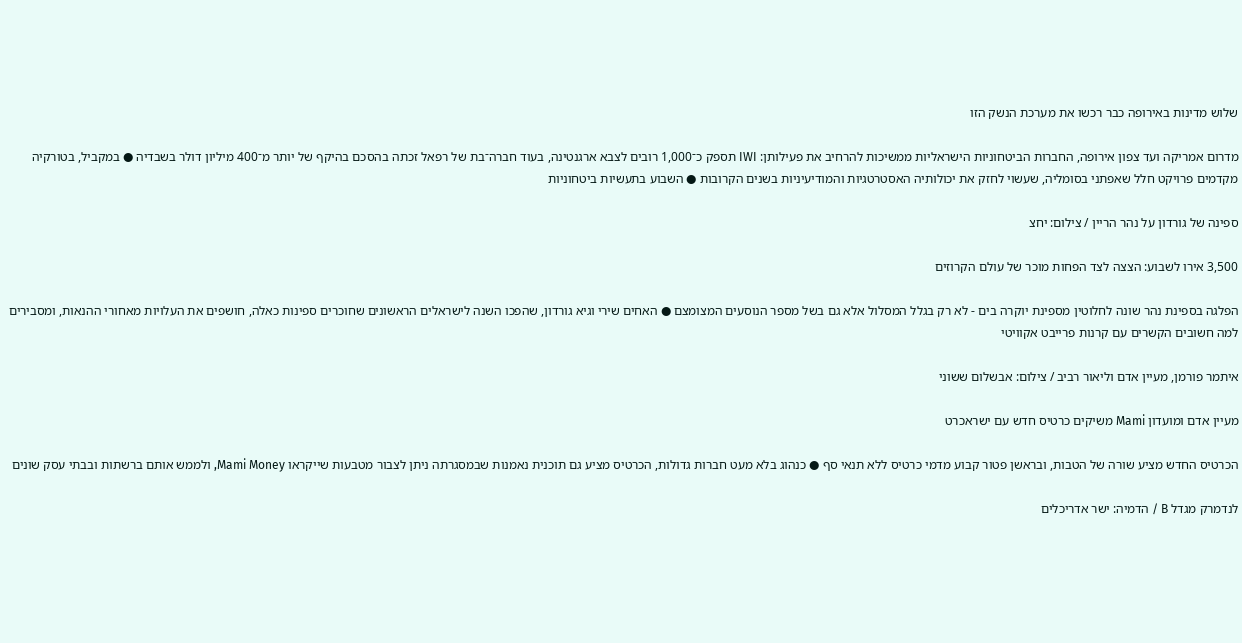שלוש מדינות באירופה כבר רכשו את מערכת הנשק הזו

מדרום אמריקה ועד צפון אירופה, החברות הביטחוניות הישראליות ממשיכות להרחיב את פעילותן: IWI תספק כ־1,000 רובים לצבא ארגנטינה, בעוד חברה־בת של רפאל זכתה בהסכם בהיקף של יותר מ־400 מיליון דולר בשבדיה ● במקביל, בטורקיה מקדמים פרויקט חלל שאפתני בסומליה, שעשוי לחזק את יכולותיה האסטרטגיות והמודיעיניות בשנים הקרובות ● השבוע בתעשיות ביטחוניות

ספינה של גורדון על נהר הריין / צילום: יחצ

3,500 אירו לשבוע: הצצה לצד הפחות מוכר של עולם הקרוזים

הפלגה בספינת נהר שונה לחלוטין מספינת יוקרה בים - לא רק בגלל המסלול אלא גם בשל מספר הנוסעים המצומצם ● האחים שירי וגיא גורדון, שהפכו השנה לישראלים הראשונים שחוכרים ספינות כאלה, חושפים את העלויות מאחורי ההנאות, ומסבירים למה חשובים הקשרים עם קרנות פרייבט אקוויטי

איתמר פורמן, מעיין אדם וליאור רביב / צילום: אבשלום ששוני

מעיין אדם ומועדון Mami משיקים כרטיס חדש עם ישראכרט

הכרטיס החדש מציע שורה של הטבות, ובראשן פטור קבוע מדמי כרטיס ללא תנאי סף ● כנהוג בלא מעט חברות גדולות, הכרטיס מציע גם תוכנית נאמנות שבמסגרתה ניתן לצבור מטבעות שייקראו Mami Money, ולממש אותם ברשתות ובבתי עסק שונים

לנדמרק מגדל B / הדמיה: ישר אדריכלים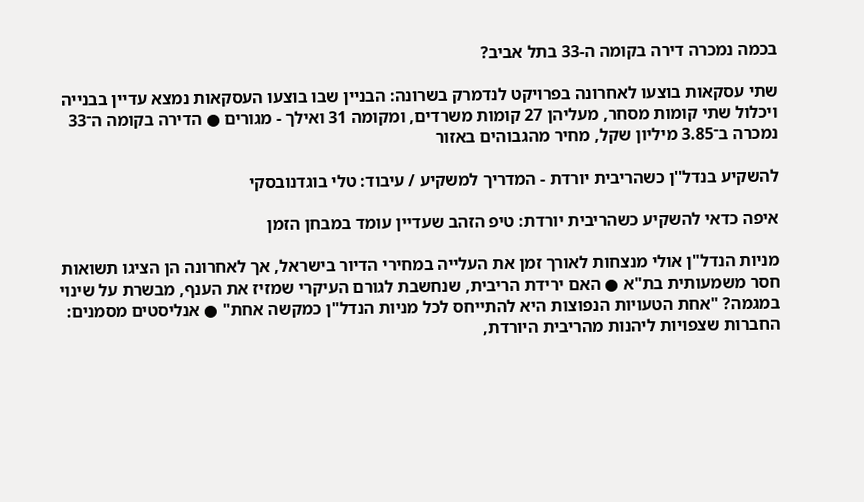בכמה נמכרה דירה בקומה ה-33 בתל אביב?

שתי עסקאות בוצעו לאחרונה בפרויקט לנדמרק בשרונה: הבניין שבו בוצעו העסקאות נמצא עדיין בבנייה ויכלול שתי קומות מסחר, מעליהן 27 קומות משרדים, ומקומה 31 ואילך - מגורים ● הדירה בקומה ה־33 נמכרה ב־3.85 מיליון שקל, מחיר מהגבוהים באזור

להשקיע בנדל''ן כשהריבית יורדת - המדריך למשקיע / עיבוד: טלי בוגדנובסקי

איפה כדאי להשקיע כשהריבית יורדת: טיפ הזהב שעדיין עומד במבחן הזמן

מניות הנדל"ן אולי מנצחות לאורך זמן את העלייה במחירי הדיור בישראל, אך לאחרונה הן הציגו תשואות חסר משמעותית בת"א ● האם ירידת הריבית, שנחשבת לגורם העיקרי שמזיז את הענף, מבשרת על שינוי במגמה? "אחת הטעויות הנפוצות היא להתייחס לכל מניות הנדל"ן כמקשה אחת" ● אנליסטים מסמנים: החברות שצפויות ליהנות מהריבית היורדת,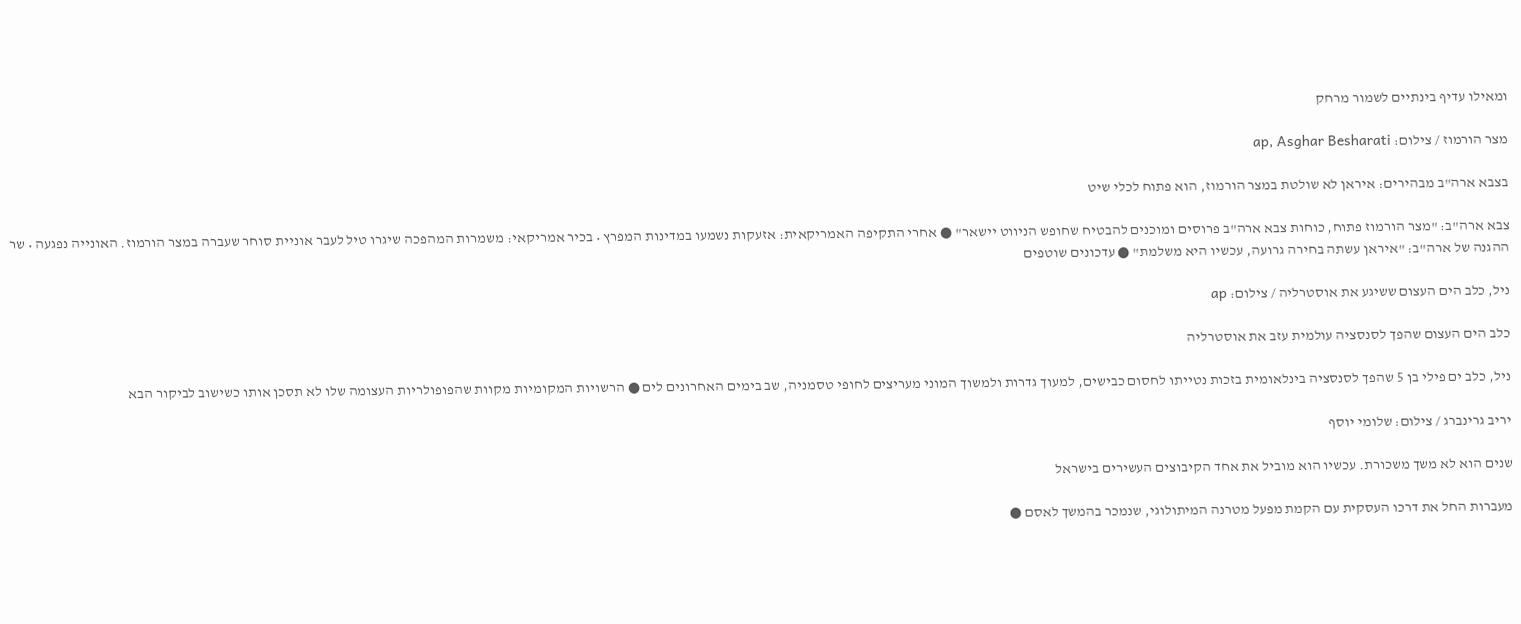ומאילו עדיף בינתיים לשמור מרחק

מצר הורמוז / צילום: ap, Asghar Besharati

בצבא ארה"ב מבהירים: איראן לא שולטת במצר הורמוז, הוא פתוח לכלי שיט

צבא ארה"ב: "מצר הורמוז פתוח, כוחות צבא ארה"ב פרוסים ומוכנים להבטיח שחופש הניווט יישאר" ● אחרי התקיפה האמריקאית: אזעקות נשמעו במדינות המפרץ • בכיר אמריקאי: משמרות המהפכה שיגרו טיל לעבר אוניית סוחר שעברה במצר הורמוז. האונייה נפגעה • שר ההגנה של ארה"ב: "איראן עשתה בחירה גרועה, עכשיו היא משלמת" ● עדכונים שוטפים

ניל, כלב הים העצום ששיגע את אוסטרליה / צילום: ap

כלב הים העצום שהפך לסנסציה עולמית עזב את אוסטרליה

ניל, כלב ים פילי בן 5 שהפך לסנסציה בינלאומית בזכות נטייתו לחסום כבישים, למעוך גדרות ולמשוך המוני מעריצים לחופי טסמניה, שב בימים האחרונים לים ● הרשויות המקומיות מקוות שהפופולריות העצומה שלו לא תסכן אותו כשישוב לביקור הבא

יריב גרינברג / צילום: שלומי יוסף

שנים הוא לא משך משכורת. עכשיו הוא מוביל את אחד הקיבוצים העשירים בישראל

מעברות החל את דרכו העסקית עם הקמת מפעל מטרנה המיתולוגי, שנמכר בהמשך לאסם ●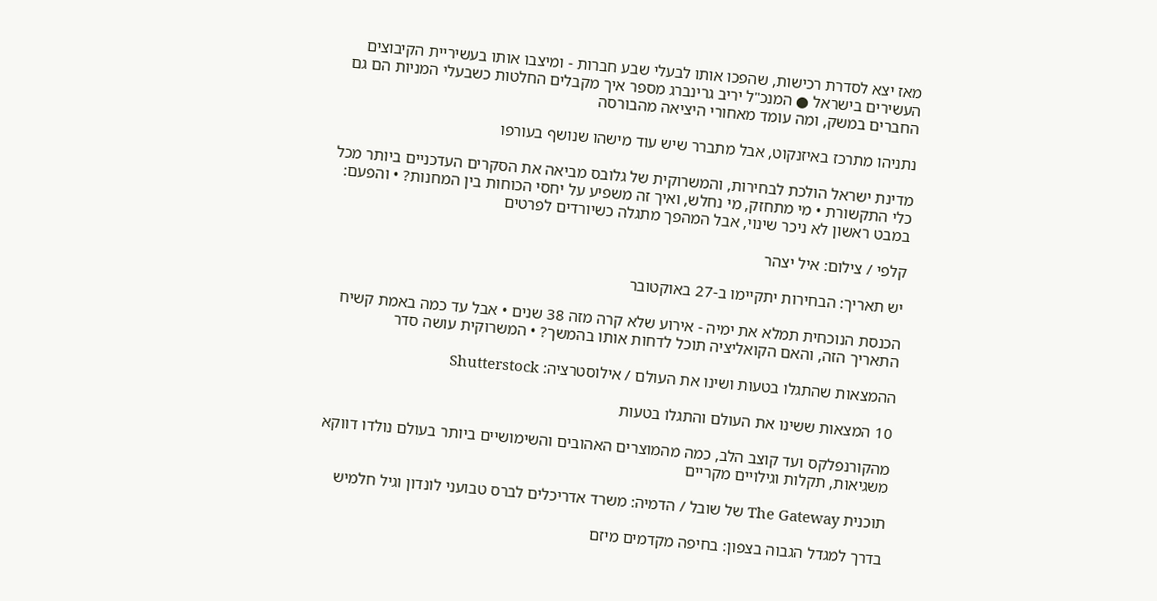מאז יצא לסדרת רכישות, שהפכו אותו לבעלי שבע חברות - ומיצבו אותו בעשיריית הקיבוצים העשירים בישראל ● המנכ"ל יריב גרינברג מספר איך מקבלים החלטות כשבעלי המניות הם גם החברים במשק, ומה עומד מאחורי היציאה מהבורסה

נתניהו מתרכז באיזנקוט, אבל מתברר שיש עוד מישהו שנושף בעורפו

מדינת ישראל הולכת לבחירות, והמשרוקית של גלובס מביאה את הסקרים העדכניים ביותר מכל כלי התקשורת • מי מתחזק, מי נחלש, ואיך זה משפיע על יחסי הכוחות בין המחנות? • והפעם: במבט ראשון לא ניכר שינוי, אבל המהפך מתגלה כשיורדים לפרטים

קלפי / צילום: איל יצהר

יש תאריך: הבחירות יתקיימו ב-27 באוקטובר

הכנסת הנוכחית תמלא את ימיה - אירוע שלא קרה מזה 38 שנים • אבל עד כמה באמת קשיח התאריך הזה, והאם הקואליציה תוכל לדחות אותו בהמשך? • המשרוקית עושה סדר

ההמצאות שהתגלו בטעות ושינו את העולם / אילוסטרציה: Shutterstock

10 המצאות ששינו את העולם והתגלו בטעות

מהקורנפלקס ועד קוצב הלב, כמה מהמוצרים האהובים והשימושיים ביותר בעולם נולדו דווקא משגיאות, תקלות וגילויים מקריים

תוכנית The Gateway של שובל / הדמיה: משרד אדריכלים לברס טבועני לונדון וגיל חלמיש

בדרך למגדל הגבוה בצפון: בחיפה מקדמים מיזם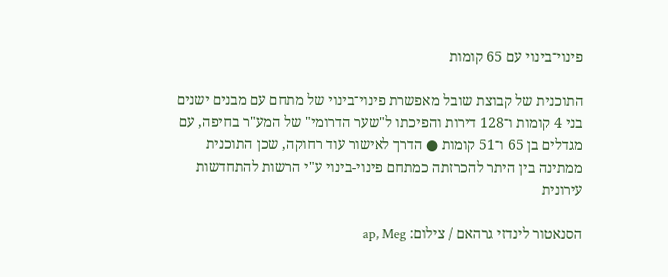פינוי־בינוי עם 65 קומות

התוכנית של קבוצת שובל מאפשרת פינוי־בינוי של מתחם עם מבנים ישנים בני 4 קומות ו־128 דירות והפיכתו ל"שער הדרומי" של המע"ר בחיפה, עם מגדלים בן 65 ו־51 קומות ● הדרך לאישור עוד רחוקה, שכן התוכנית ממתינה בין היתר להכרזתה כמתחם פינוי-בינוי ע"י הרשות להתחדשות עירונית

הסנאטור לינדזי גרהאם / צילום: ap, Meg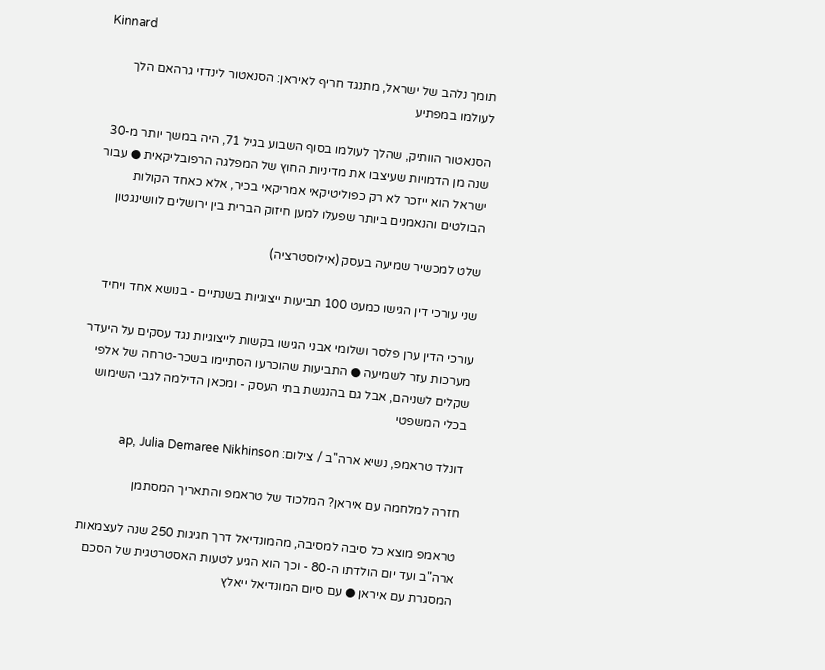Kinnard

תומך נלהב של ישראל, מתנגד חריף לאיראן: הסנאטור לינדזי גרהאם הלך לעולמו במפתיע

הסנאטור הוותיק, שהלך לעולמו בסוף השבוע בגיל 71, היה במשך יותר מ-30 שנה מן הדמויות שעיצבו את מדיניות החוץ של המפלגה הרפובליקאית ● עבור ישראל הוא ייזכר לא רק כפוליטיקאי אמריקאי בכיר, אלא כאחד הקולות הבולטים והנאמנים ביותר שפעלו למען חיזוק הברית בין ירושלים לוושינגטון

שלט למכשיר שמיעה בעסק (אילוסטרציה)

שני עורכי דין הגישו כמעט 100 תביעות ייצוגיות בשנתיים - בנושא אחד ויחיד

עורכי הדין ערן פלסר ושלומי אבני הגישו בקשות לייצוגיות נגד עסקים על היעדר מערכות עזר לשמיעה ● התביעות שהוכרעו הסתיימו בשכר-טרחה של אלפי שקלים לשניהם, אבל גם בהנגשת בתי העסק - ומכאן הדילמה לגבי השימוש בכלי המשפטי

דונלד טראמפ, נשיא ארה''ב / צילום: ap, Julia Demaree Nikhinson

חזרה למלחמה עם איראן? המלכוד של טראמפ והתאריך המסתמן

טראמפ מוצא כל סיבה למסיבה, מהמונדיאל דרך חגיגות 250 שנה לעצמאות ארה"ב ועד יום הולדתו ה-80 - וכך הוא הגיע לטעות האסטרטגית של הסכם המסגרת עם איראן ● עם סיום המונדיאל ייאלץ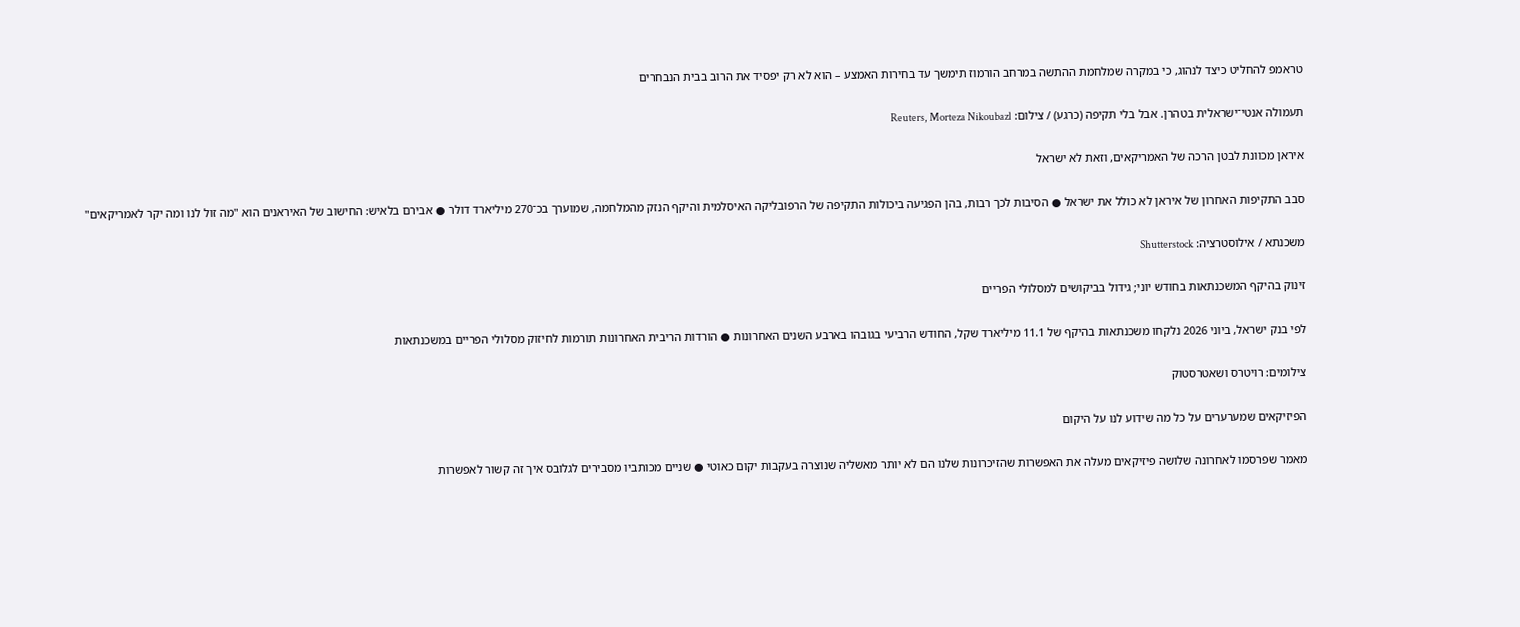טראמפ להחליט כיצד לנהוג, כי במקרה שמלחמת ההתשה במרחב הורמוז תימשך עד בחירות האמצע – הוא לא רק יפסיד את הרוב בבית הנבחרים

תעמולה אנטי־ישראלית בטהרן. אבל בלי תקיפה (כרגע) / צילום: Reuters, Morteza Nikoubazl

איראן מכוונת לבטן הרכה של האמריקאים, וזאת לא ישראל

סבב התקיפות האחרון של איראן לא כולל את ישראל ● הסיבות לכך רבות, בהן הפגיעה ביכולות התקיפה של הרפובליקה האיסלמית והיקף הנזק מהמלחמה, שמוערך בכ־270 מיליארד דולר ● אבירם בלאיש: החישוב של האיראנים הוא "מה זול לנו ומה יקר לאמריקאים"

משכנתא / אילוסטרציה: Shutterstock

זינוק בהיקף המשכנתאות בחודש יוני; גידול בביקושים למסלולי הפריים

לפי בנק ישראל, ביוני 2026 נלקחו משכנתאות בהיקף של 11.1 מיליארד שקל, החודש הרביעי בגובהו בארבע השנים האחרונות ● הורדות הריבית האחרונות תורמות לחיזוק מסלולי הפריים במשכנתאות

צילומים: רויטרס ושאטרסטוק

הפיזיקאים שמערערים על כל מה שידוע לנו על היקום

מאמר שפרסמו לאחרונה שלושה פיזיקאים מעלה את האפשרות שהזיכרונות שלנו הם לא יותר מאשליה שנוצרה בעקבות יקום כאוטי ● שניים מכותביו מסבירים לגלובס איך זה קשור לאפשרות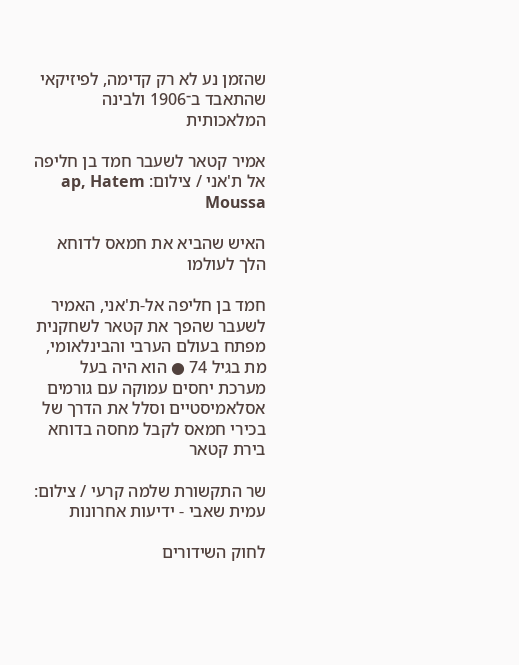שהזמן נע לא רק קדימה, לפיזיקאי שהתאבד ב־1906 ולבינה המלאכותית

אמיר קטאר לשעבר חמד בן חליפה אל ת'אני / צילום: ap, Hatem Moussa

האיש שהביא את חמאס לדוחא הלך לעולמו

חמד בן חליפה אל-ת'אני, האמיר לשעבר שהפך את קטאר לשחקנית מפתח בעולם הערבי והבינלאומי, מת בגיל 74 ● הוא היה בעל מערכת יחסים עמוקה עם גורמים אסלאמיסטיים וסלל את הדרך של בכירי חמאס לקבל מחסה בדוחא בירת קטאר

שר התקשורת שלמה קרעי / צילום: עמית שאבי - ידיעות אחרונות

לחוק השידורים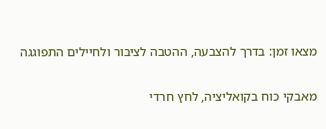מצאו זמן: בדרך להצבעה, ההטבה לציבור ולחיילים התפוגגה

מאבקי כוח בקואליציה, לחץ חרדי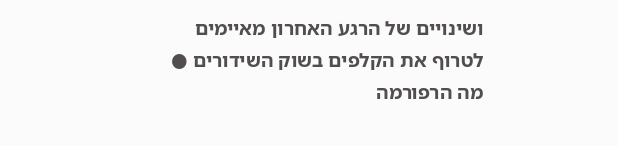ושינויים של הרגע האחרון מאיימים לטרוף את הקלפים בשוק השידורים ● מה הרפורמה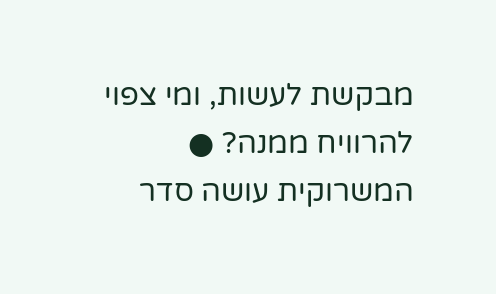מבקשת לעשות, ומי צפוי להרוויח ממנה? ● המשרוקית עושה סדר